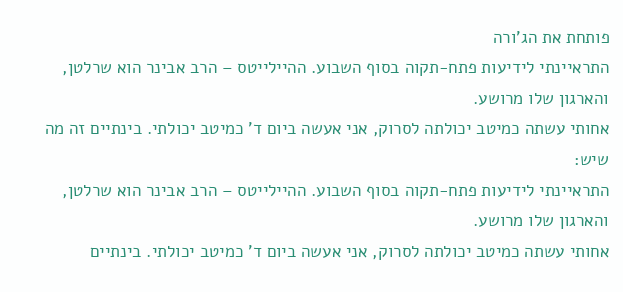פותחת את הג'ורה
התראיינתי לידיעות פתח-תקוה בסוף השבוע. ההיילייטס – הרב אבינר הוא שרלטן, והארגון שלו מרושע.
אחותי עשתה כמיטב יכולתה לסרוק, אני אעשה ביום ד' כמיטב יכולתי. בינתיים זה מה שיש:
התראיינתי לידיעות פתח-תקוה בסוף השבוע. ההיילייטס – הרב אבינר הוא שרלטן, והארגון שלו מרושע.
אחותי עשתה כמיטב יכולתה לסרוק, אני אעשה ביום ד' כמיטב יכולתי. בינתיים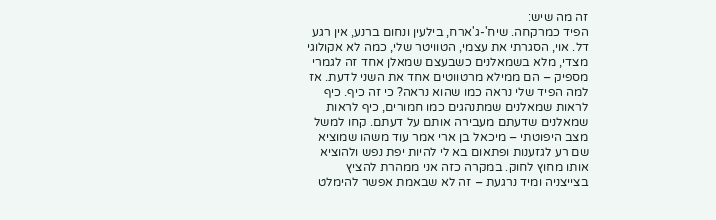זה מה שיש:
הפיד כמרקחה. שיח'-ג'ארח, בילעין ונחום ברנע, אין רגע דל. אוי, הסגרתי את עצמי, הטוויטר שלי, כמה לא אקולוגי מצדי, מלא בשמאלנים כשבעצם שמאלן אחד זה לגמרי מספיק – הם ממילא מרטווטים אחד את השני לדעת. אז למה הפיד שלי נראה כמו שהוא נראה? כי זה כיף. כיף לראות שמאלנים שמתנהגים כמו חמורים, כיף לראות שמאלנים שדעתם מעבירה אותם על דעתם. קחו למשל מצב היפוטתי – מיכאל בן ארי אמר עוד משהו שמוציא שם רע לגזענות ופתאום בא לי להיות יפת נפש ולהוציא אותו מחוץ לחוק. במקרה כזה אני ממהרת להציץ בצייצניה ומיד נרגעת – זה לא שבאמת אפשר להימלט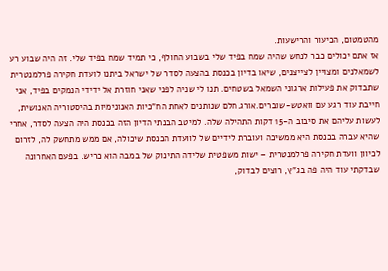מהטמטום, הכיעור והרישעות.
אז אתם יכולים כבר לנחש שהיה שמח בפיד שלי בשבוע החולף, כי תמיד שמח בפיד שלי. זה היה שבוע רע לשמאלנים ומצויין לצייצנים, שיאו בדיון בכנסת בהצעה לסדר של ישראל ביתנו לועדת חקירה פרלמנטרית שתבדוק את פעילות ארגוני השמאל בשטחים. תנו לי שניה לפני שאני חוזרת אל ידידי הנמקים בפיד, אני חייבת עוד רגע עם וואטש-שוברים.אורג.חלם שנותנים לאחת הח"כיות האנונימיות בהיסטוריה האנושית, לעשות עליהם את סיבוב ה-15 דקות התהילה שלה. למיטב הבנתי הדיון הזה בכנסת היה הצעה לסדר, אחרי שהיא עברה בכנסת היא ממשיכה ועוברת לידיים של לוועדת הכנסת שיכולה, אם ממש מתחשק לה, לזרום לכיוון וועדת חקירה פרלמנטרית – ישות משפטית שלידה התינוק של במבה הוא כריש. בפעם האחרונה שבדקתי עוד היה פה בג"ץ, רוצים לבדוק,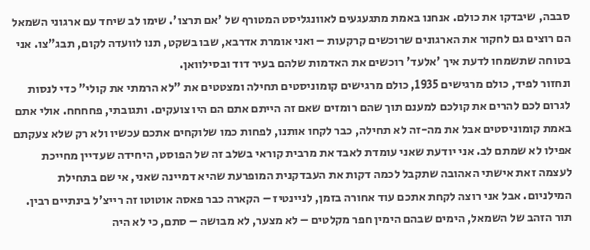סבבה, שיבדקו את כולם. אנחנו באמת מתגעגעים לאוונגליסט המטורף של 'אם תרצו'. שימו לב שיחד עם ארגוני השמאל הם רוצים גם לחקור את הארגונים שרוכשים קרקעות – ואני אומרת אדרבא, שבו בשקט, תנו לוועדה לקום, תבג"צו. אני בטוחה שתשמחו לדעת איך 'אלעד' רוכשים את האדמות שלהם בעיר דוד ובסילוואן.
ונחזור לפיד, כולם מרגישים 1935, כולם מרגישים קומוניסטים תחילה ומצטטים את "לא הרמתי את קולי" כדי לנסות לגרום לכם להרים את קולכם למענם תוך שהם רומזים שאם זה הייתם אתם הם היו צועקים. ותגובתי, פחחחח. אולי אתם באמת קומוניסטים אבל את מה-זה לא תחילה, כבר לקחו אותנו, לפחות כמו שלוקחים אתכם עכשיו ולא רק שלא צעקתם אפילו לא שמתם לב. אני יודעת שאני עומדת לאבד את מרבית קוראי בשלב זה של הפוסט, היחידה שעדיין מחייכת לעצמה זאת אישתי האהובה שתקבל לכמה דקות את העבדקנית המופרעת שהיא דמיינה שאני, אי שם בתחילת המילניום. אבל אני רוצה לקחת אתכם עוד אחורה בזמן, לניינטיז – הקארה כבר פאסה אוטוטו זה רייצ'ל בינתיים רבין. תור הזהב של השמאל, הימים שבהם הימין חפר מקלטים – לא מצער, לא מבושה – סתם, כי לא היה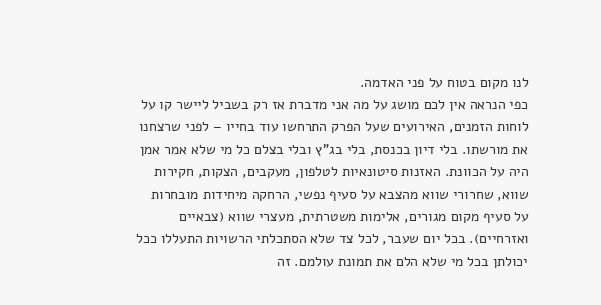לנו מקום בטוח על פני האדמה.
כפי הנראה אין לכם מושג על מה אני מדברת אז רק בשביל ליישר קו על לוחות הזמנים, האירועים שעל הפרק התרחשו עוד בחייו – לפני שרצחנו את מורשתו. בלי דיון בכנסת, בלי בג"ץ ובלי בצלם כל מי שלא אמר אמן היה על הכוונת. האזנות סיטונאיות לטלפון, מעקבים, הצקות, חקירות שווא, שחרורי שווא מהצבא על סעיף נפשי, הרחקה מיחידות מובחרות על סעיף מקום מגורים, אלימות משטרתית, מעצרי שווא (צבאיים ואזרחיים). בכל יום שעבר, לכל צד שלא הסתכלתי הרשויות התעללו ככל יכולתן בכל מי שלא הלם את תמונת עולמם. זה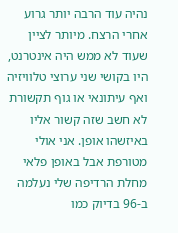נהיה עוד הרבה יותר גרוע אחרי הרצח. מיותר לציין שעוד לא ממש היה אינטרנט, היו בקושי שני ערוצי טלוויזיה ואף עיתונאי או גוף תקשורת לא חשב שזה קשור אליו באיזשהו אופן. אני אולי מטורפת אבל באופן פלאי מחלת הרדיפה שלי נעלמה ב-96 בדיוק כמו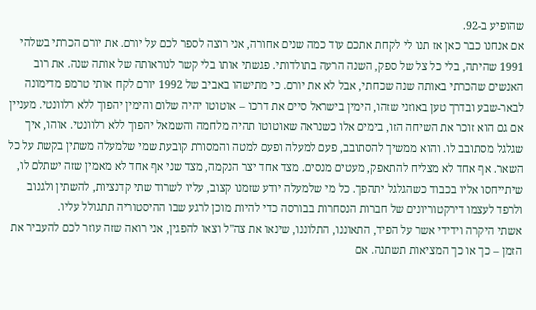שהופיע ב-92.
אם אנחנו כבר כאן אז תנו לי לקחת אתכם עוד כמה שנים אחורה, אני רוצה לספר לכם על יורם. את יורם הכרתי בשלהי 1991 שהיתה, בלי כל צל של ספק, השנה הרעה בתולדותי. פגשתי אותו בלי קשר לנוראותה של אותה שנה. את רוב האנשים שהכרתי באותה שנה שכחתי, אבל לא את יורם. כי מתישהו באביב של 1992 יורם לקח אותי טרמפ מדימונה לבאר-שבע ובדרך טען באוזני שזהו, הימין בישראל סיים את דרכו – אוטוטו יהיה שלום והימין יהפוך ללא רלוונטי. מעניין אם גם הוא זוכר את השיחה הזו, בימים אלו כשנראה שאוטוטו תהיה מלחמה והשמאל יהפוך ללא רלוונטי. אוהו, איך שגלגל מסתובב לו. והוא ממשיך להסתובב, פעם למעלה ופעם למטה והמסורת קובעת שמי שלמעלה משתין בקשת על כל השאר. אף אחד לא מצליח להתאפק, מעטים מנסים. מצד אחד יצר הנקמה, מצד שני אף אחד לא מאמין שזה ישתלם לו, שיתייחסו אליו בכבוד כשהגלגל יתהפך. כל מי שלמעלה יודע שזמנו קצוב, עליו לשרוד שתי קדנציות, להשתין ולגנוב ולרפד לעצמו דירקטוריונים של חברות הנסחרות בבורסה כדי להיות מוכן לרגע שבו ההיסטוריה תתגולל עליו.
אשתי היקרה וידידי אשר על הפיד, התאוננו, התלוננו, שינאו את צה"ל וצאו להפגין, אני רואה שזה עוזר לכם להעביר את הזמן – כך או כך המציאות תשתנה. אם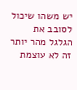יש משהו שיכול לסובב את הגלגל מהר יותר זה לא עוצמת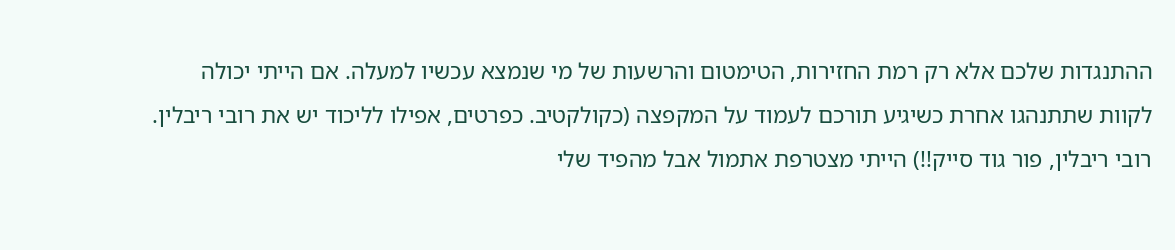ההתנגדות שלכם אלא רק רמת החזירות, הטימטום והרשעות של מי שנמצא עכשיו למעלה. אם הייתי יכולה לקוות שתתנהגו אחרת כשיגיע תורכם לעמוד על המקפצה (כקולקטיב. כפרטים, אפילו לליכוד יש את רובי ריבלין. רובי ריבלין, פור גוד סייק!!) הייתי מצטרפת אתמול אבל מהפיד שלי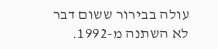עולה בבירור ששום דבר לא השתנה מ-1992.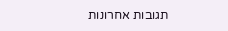תגובות אחרונות